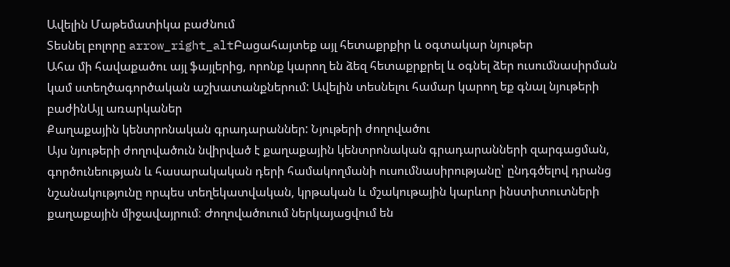Ավելին Մաթեմատիկա բաժնում
Տեսնել բոլորը arrow_right_altԲացահայտեք այլ հետաքրքիր և օգտակար նյութեր
Ահա մի հավաքածու այլ ֆայլերից, որոնք կարող են ձեզ հետաքրքրել և օգնել ձեր ուսումնասիրման կամ ստեղծագործական աշխատանքներում: Ավելին տեսնելու համար կարող եք գնալ նյութերի բաժինԱյլ առարկաներ
Քաղաքային կենտրոնական գրադարաններ: Նյութերի ժողովածու
Այս նյութերի ժողովածուն նվիրված է քաղաքային կենտրոնական գրադարանների զարգացման, գործունեության և հասարակական դերի համակողմանի ուսումնասիրությանը՝ ընդգծելով դրանց նշանակությունը որպես տեղեկատվական, կրթական և մշակութային կարևոր ինստիտուտների քաղաքային միջավայրում։ Ժողովածուում ներկայացվում են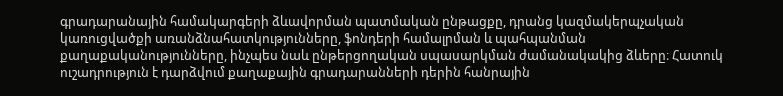գրադարանային համակարգերի ձևավորման պատմական ընթացքը, դրանց կազմակերպչական կառուցվածքի առանձնահատկությունները, ֆոնդերի համալրման և պահպանման քաղաքականությունները, ինչպես նաև ընթերցողական սպասարկման ժամանակակից ձևերը։ Հատուկ ուշադրություն է դարձվում քաղաքային գրադարանների դերին հանրային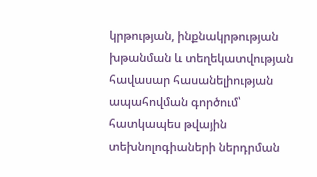կրթության, ինքնակրթության խթանման և տեղեկատվության հավասար հասանելիության ապահովման գործում՝ հատկապես թվային տեխնոլոգիաների ներդրման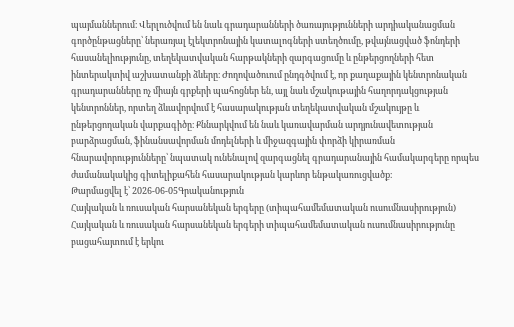պայմաններում։ Վերլուծվում են նաև գրադարանների ծառայությունների արդիականացման գործընթացները՝ ներառյալ էլեկտրոնային կատալոգների ստեղծումը, թվայնացված ֆոնդերի հասանելիությունը, տեղեկատվական հարթակների զարգացումը և ընթերցողների հետ ինտերակտիվ աշխատանքի ձևերը։ Ժողովածուում ընդգծվում է, որ քաղաքային կենտրոնական գրադարանները ոչ միայն գրքերի պահոցներ են, այլ նաև մշակութային հաղորդակցության կենտրոններ, որտեղ ձևավորվում է հասարակության տեղեկատվական մշակույթը և ընթերցողական վարքագիծը։ Քննարկվում են նաև կառավարման արդյունավետության բարձրացման, ֆինանսավորման մոդելների և միջազգային փորձի կիրառման հնարավորությունները՝ նպատակ ունենալով զարգացնել գրադարանային համակարգերը որպես ժամանակակից գիտելիքահեն հասարակության կարևոր ենթակառուցվածք։
Թարմացվել է՝ 2026-06-05Գրականություն
Հայկական և ռուսական հարսանեկան երգերը (տիպահամեմատական ուսումնասիրություն)
Հայկական և ռուսական հարսանեկան երգերի տիպահամեմատական ուսումնասիրությունը բացահայտում է երկու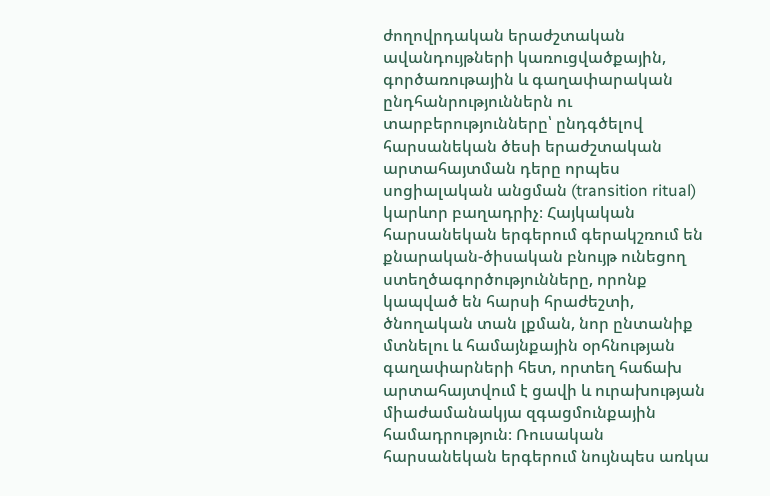ժողովրդական երաժշտական ավանդույթների կառուցվածքային, գործառութային և գաղափարական ընդհանրություններն ու տարբերությունները՝ ընդգծելով հարսանեկան ծեսի երաժշտական արտահայտման դերը որպես սոցիալական անցման (transition ritual) կարևոր բաղադրիչ։ Հայկական հարսանեկան երգերում գերակշռում են քնարական-ծիսական բնույթ ունեցող ստեղծագործությունները, որոնք կապված են հարսի հրաժեշտի, ծնողական տան լքման, նոր ընտանիք մտնելու և համայնքային օրհնության գաղափարների հետ, որտեղ հաճախ արտահայտվում է ցավի և ուրախության միաժամանակյա զգացմունքային համադրություն։ Ռուսական հարսանեկան երգերում նույնպես առկա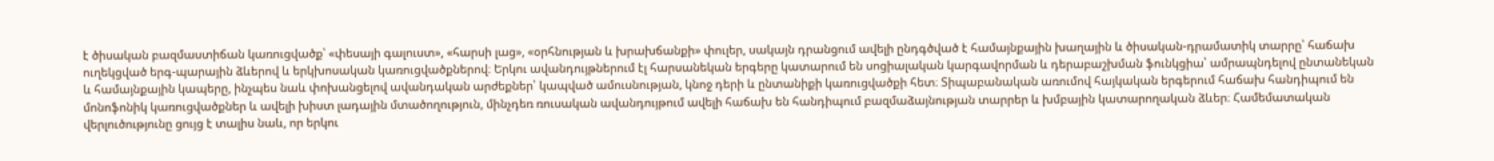է ծիսական բազմաստիճան կառուցվածք՝ «փեսայի գալուստ», «հարսի լաց», «օրհնության և խրախճանքի» փուլեր, սակայն դրանցում ավելի ընդգծված է համայնքային խաղային և ծիսական-դրամատիկ տարրը՝ հաճախ ուղեկցված երգ-պարային ձևերով և երկխոսական կառուցվածքներով։ Երկու ավանդույթներում էլ հարսանեկան երգերը կատարում են սոցիալական կարգավորման և դերաբաշխման ֆունկցիա՝ ամրապնդելով ընտանեկան և համայնքային կապերը, ինչպես նաև փոխանցելով ավանդական արժեքներ՝ կապված ամուսնության, կնոջ դերի և ընտանիքի կառուցվածքի հետ։ Տիպաբանական առումով հայկական երգերում հաճախ հանդիպում են մոնոֆոնիկ կառուցվածքներ և ավելի խիստ լադային մտածողություն, մինչդեռ ռուսական ավանդույթում ավելի հաճախ են հանդիպում բազմաձայնության տարրեր և խմբային կատարողական ձևեր։ Համեմատական վերլուծությունը ցույց է տալիս նաև, որ երկու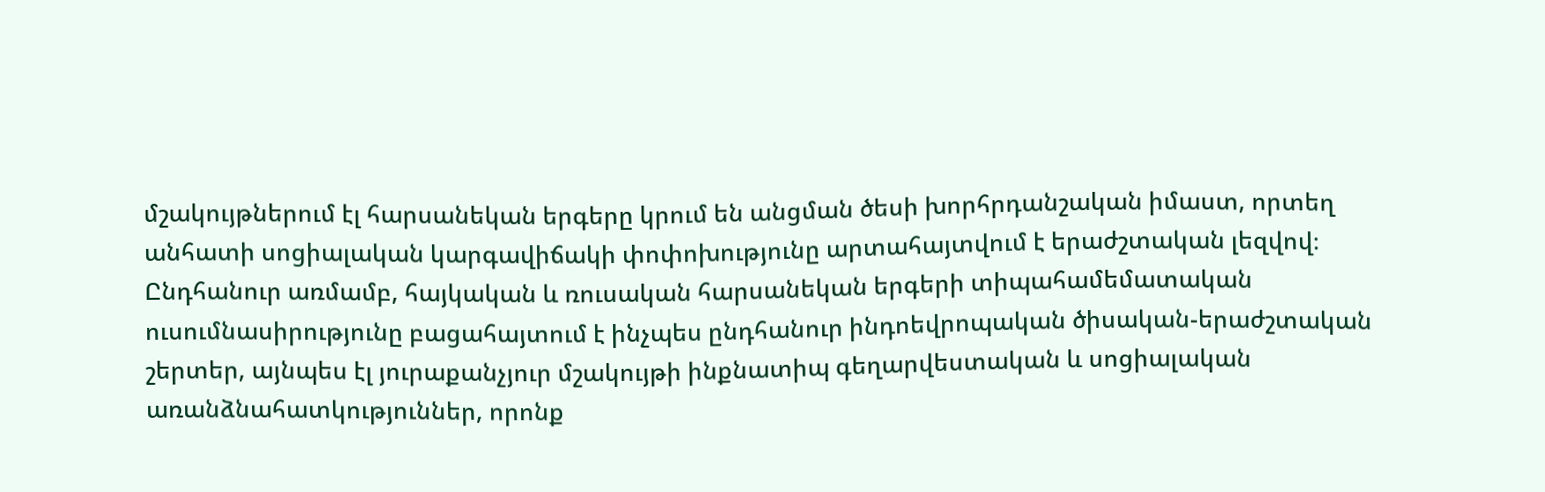մշակույթներում էլ հարսանեկան երգերը կրում են անցման ծեսի խորհրդանշական իմաստ, որտեղ անհատի սոցիալական կարգավիճակի փոփոխությունը արտահայտվում է երաժշտական լեզվով։ Ընդհանուր առմամբ, հայկական և ռուսական հարսանեկան երգերի տիպահամեմատական ուսումնասիրությունը բացահայտում է ինչպես ընդհանուր ինդոեվրոպական ծիսական-երաժշտական շերտեր, այնպես էլ յուրաքանչյուր մշակույթի ինքնատիպ գեղարվեստական և սոցիալական առանձնահատկություններ, որոնք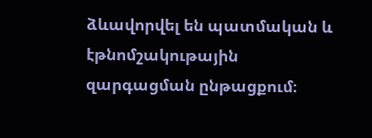ձևավորվել են պատմական և էթնոմշակութային զարգացման ընթացքում։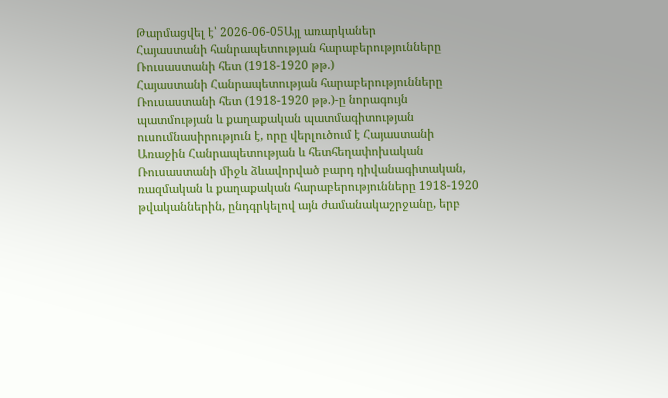Թարմացվել է՝ 2026-06-05Այլ առարկաներ
Հայաստանի հանրապետության հարաբերությունները Ռուսաստանի հետ (1918-1920 թթ.)
Հայաստանի Հանրապետության հարաբերությունները Ռուսաստանի հետ (1918-1920 թթ.)-ը նորագույն պատմության և քաղաքական պատմագիտության ուսումնասիրություն է, որը վերլուծում է Հայաստանի Առաջին Հանրապետության և հետհեղափոխական Ռուսաստանի միջև ձևավորված բարդ դիվանագիտական, ռազմական և քաղաքական հարաբերությունները 1918-1920 թվականներին, ընդգրկելով այն ժամանակաշրջանը, երբ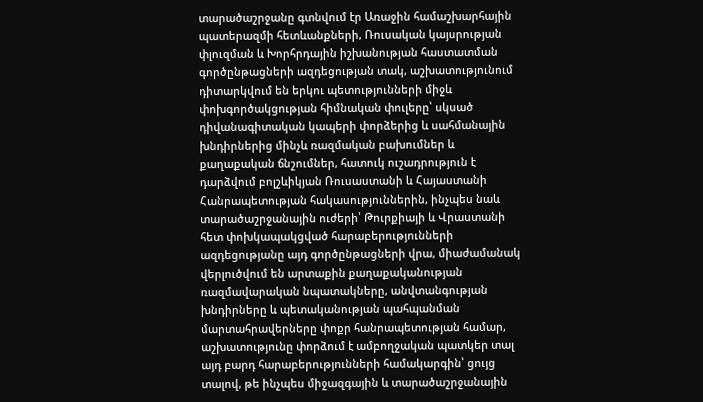տարածաշրջանը գտնվում էր Առաջին համաշխարհային պատերազմի հետևանքների, Ռուսական կայսրության փլուզման և Խորհրդային իշխանության հաստատման գործընթացների ազդեցության տակ, աշխատությունում դիտարկվում են երկու պետությունների միջև փոխգործակցության հիմնական փուլերը՝ սկսած դիվանագիտական կապերի փորձերից և սահմանային խնդիրներից մինչև ռազմական բախումներ և քաղաքական ճնշումներ, հատուկ ուշադրություն է դարձվում բոլշևիկյան Ռուսաստանի և Հայաստանի Հանրապետության հակասություններին, ինչպես նաև տարածաշրջանային ուժերի՝ Թուրքիայի և Վրաստանի հետ փոխկապակցված հարաբերությունների ազդեցությանը այդ գործընթացների վրա, միաժամանակ վերլուծվում են արտաքին քաղաքականության ռազմավարական նպատակները, անվտանգության խնդիրները և պետականության պահպանման մարտահրավերները փոքր հանրապետության համար, աշխատությունը փորձում է ամբողջական պատկեր տալ այդ բարդ հարաբերությունների համակարգին՝ ցույց տալով, թե ինչպես միջազգային և տարածաշրջանային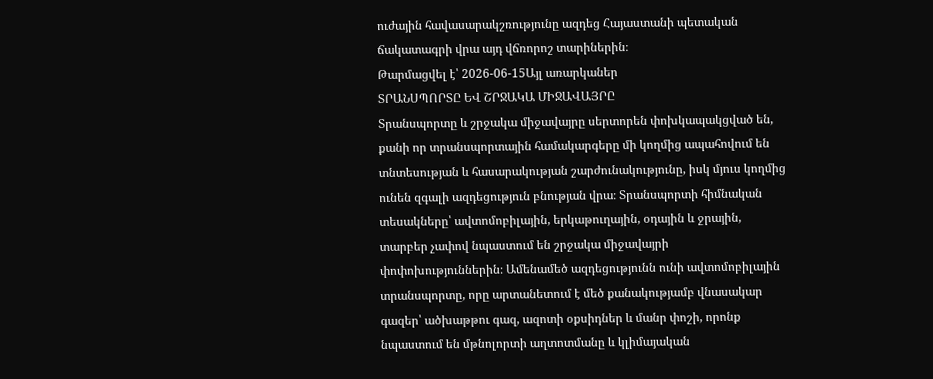ուժային հավասարակշռությունը ազդեց Հայաստանի պետական ճակատագրի վրա այդ վճռորոշ տարիներին։
Թարմացվել է՝ 2026-06-15Այլ առարկաներ
ՏՐԱՆՍՊՈՐՏԸ ԵՎ ՇՐՋԱԿԱ ՄԻՋԱՎԱՅՐԸ
Տրանսպորտը և շրջակա միջավայրը սերտորեն փոխկապակցված են, քանի որ տրանսպորտային համակարգերը մի կողմից ապահովում են տնտեսության և հասարակության շարժունակությունը, իսկ մյուս կողմից ունեն զգալի ազդեցություն բնության վրա։ Տրանսպորտի հիմնական տեսակները՝ ավտոմոբիլային, երկաթուղային, օդային և ջրային, տարբեր չափով նպաստում են շրջակա միջավայրի փոփոխություններին։ Ամենամեծ ազդեցությունն ունի ավտոմոբիլային տրանսպորտը, որը արտանետում է մեծ քանակությամբ վնասակար գազեր՝ ածխաթթու գազ, ազոտի օքսիդներ և մանր փոշի, որոնք նպաստում են մթնոլորտի աղտոտմանը և կլիմայական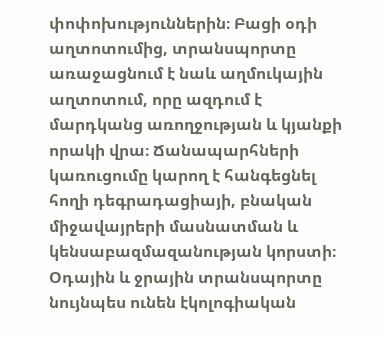փոփոխություններին։ Բացի օդի աղտոտումից, տրանսպորտը առաջացնում է նաև աղմուկային աղտոտում, որը ազդում է մարդկանց առողջության և կյանքի որակի վրա։ Ճանապարհների կառուցումը կարող է հանգեցնել հողի դեգրադացիայի, բնական միջավայրերի մասնատման և կենսաբազմազանության կորստի։ Օդային և ջրային տրանսպորտը նույնպես ունեն էկոլոգիական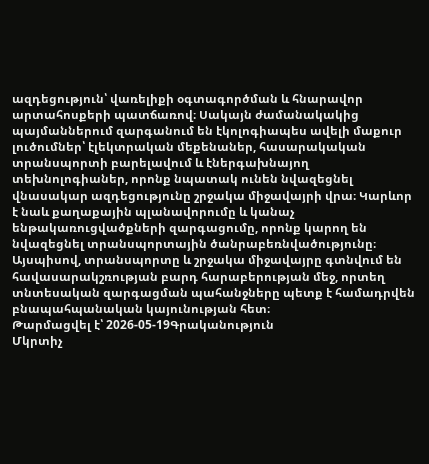ազդեցություն՝ վառելիքի օգտագործման և հնարավոր արտահոսքերի պատճառով։ Սակայն ժամանակակից պայմաններում զարգանում են էկոլոգիապես ավելի մաքուր լուծումներ՝ էլեկտրական մեքենաներ, հասարակական տրանսպորտի բարելավում և էներգախնայող տեխնոլոգիաներ, որոնք նպատակ ունեն նվազեցնել վնասակար ազդեցությունը շրջակա միջավայրի վրա։ Կարևոր է նաև քաղաքային պլանավորումը և կանաչ ենթակառուցվածքների զարգացումը, որոնք կարող են նվազեցնել տրանսպորտային ծանրաբեռնվածությունը։ Այսպիսով, տրանսպորտը և շրջակա միջավայրը գտնվում են հավասարակշռության բարդ հարաբերության մեջ, որտեղ տնտեսական զարգացման պահանջները պետք է համադրվեն բնապահպանական կայունության հետ։
Թարմացվել է՝ 2026-05-19Գրականություն
Մկրտիչ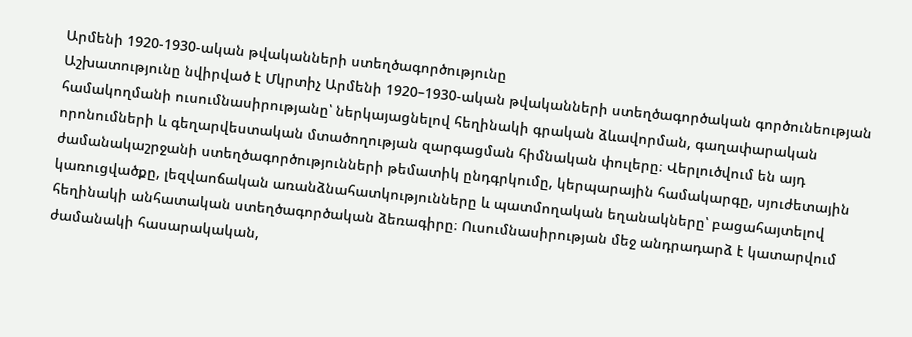Արմենի 1920-1930-ական թվականների ստեղծագործությունը
Աշխատությունը նվիրված է Մկրտիչ Արմենի 1920–1930-ական թվականների ստեղծագործական գործունեության համակողմանի ուսումնասիրությանը՝ ներկայացնելով հեղինակի գրական ձևավորման, գաղափարական որոնումների և գեղարվեստական մտածողության զարգացման հիմնական փուլերը։ Վերլուծվում են այդ ժամանակաշրջանի ստեղծագործությունների թեմատիկ ընդգրկումը, կերպարային համակարգը, սյուժետային կառուցվածքը, լեզվաոճական առանձնահատկությունները և պատմողական եղանակները՝ բացահայտելով հեղինակի անհատական ստեղծագործական ձեռագիրը։ Ուսումնասիրության մեջ անդրադարձ է կատարվում ժամանակի հասարակական,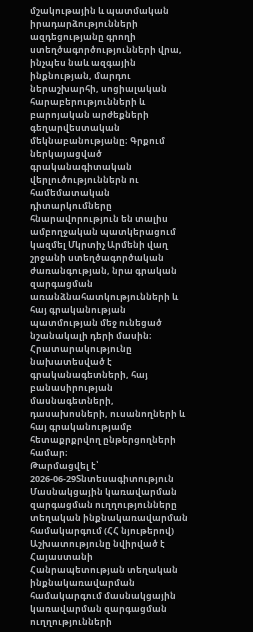մշակութային և պատմական իրադարձությունների ազդեցությանը գրողի ստեղծագործությունների վրա, ինչպես նաև ազգային ինքնության, մարդու ներաշխարհի, սոցիալական հարաբերությունների և բարոյական արժեքների գեղարվեստական մեկնաբանությանը։ Գրքում ներկայացված գրականագիտական վերլուծություններն ու համեմատական դիտարկումները հնարավորություն են տալիս ամբողջական պատկերացում կազմել Մկրտիչ Արմենի վաղ շրջանի ստեղծագործական ժառանգության, նրա գրական զարգացման առանձնահատկությունների և հայ գրականության պատմության մեջ ունեցած նշանակալի դերի մասին։ Հրատարակությունը նախատեսված է գրականագետների, հայ բանասիրության մասնագետների, դասախոսների, ուսանողների և հայ գրականությամբ հետաքրքրվող ընթերցողների համար։
Թարմացվել է՝ 2026-06-29Տնտեսագիտություն
Մասնակցային կառավարման զարգացման ուղղությունները տեղական ինքնակառավարման համակարգում (ՀՀ նյութերով)
Աշխատությունը նվիրված է Հայաստանի Հանրապետության տեղական ինքնակառավարման համակարգում մասնակցային կառավարման զարգացման ուղղությունների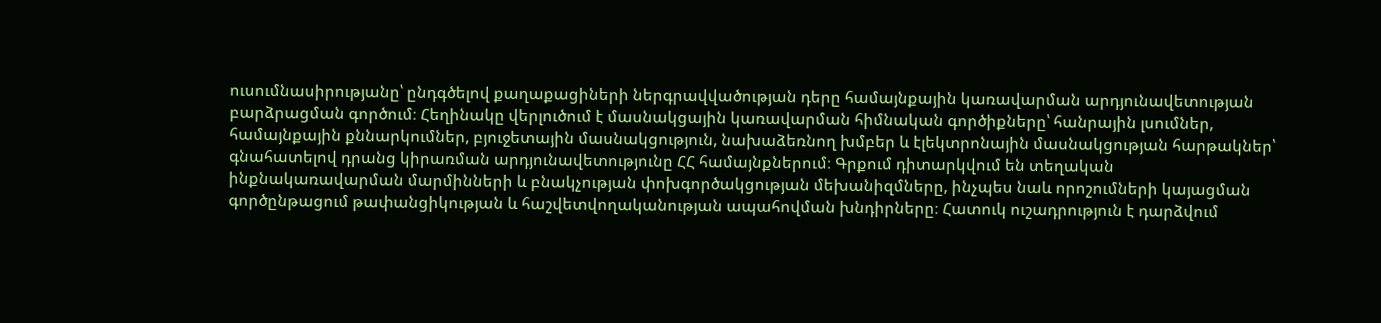ուսումնասիրությանը՝ ընդգծելով քաղաքացիների ներգրավվածության դերը համայնքային կառավարման արդյունավետության բարձրացման գործում։ Հեղինակը վերլուծում է մասնակցային կառավարման հիմնական գործիքները՝ հանրային լսումներ, համայնքային քննարկումներ, բյուջետային մասնակցություն, նախաձեռնող խմբեր և էլեկտրոնային մասնակցության հարթակներ՝ գնահատելով դրանց կիրառման արդյունավետությունը ՀՀ համայնքներում։ Գրքում դիտարկվում են տեղական ինքնակառավարման մարմինների և բնակչության փոխգործակցության մեխանիզմները, ինչպես նաև որոշումների կայացման գործընթացում թափանցիկության և հաշվետվողականության ապահովման խնդիրները։ Հատուկ ուշադրություն է դարձվում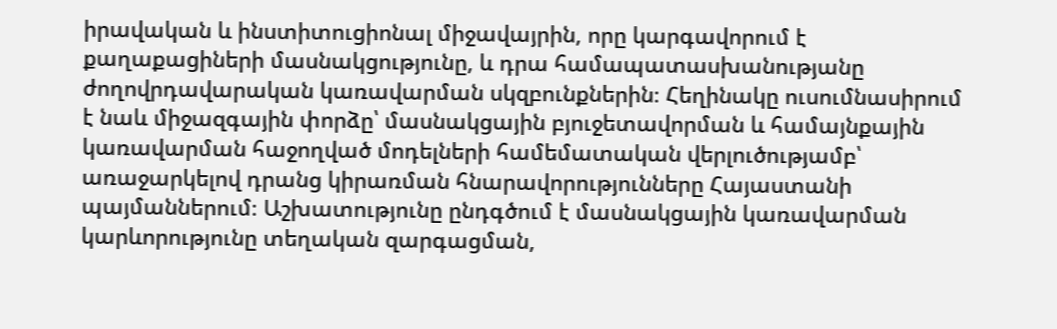իրավական և ինստիտուցիոնալ միջավայրին, որը կարգավորում է քաղաքացիների մասնակցությունը, և դրա համապատասխանությանը ժողովրդավարական կառավարման սկզբունքներին։ Հեղինակը ուսումնասիրում է նաև միջազգային փորձը՝ մասնակցային բյուջետավորման և համայնքային կառավարման հաջողված մոդելների համեմատական վերլուծությամբ՝ առաջարկելով դրանց կիրառման հնարավորությունները Հայաստանի պայմաններում։ Աշխատությունը ընդգծում է մասնակցային կառավարման կարևորությունը տեղական զարգացման,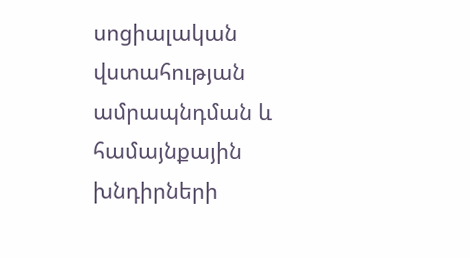սոցիալական վստահության ամրապնդման և համայնքային խնդիրների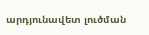արդյունավետ լուծման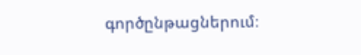գործընթացներում։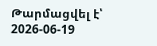Թարմացվել է՝ 2026-06-19